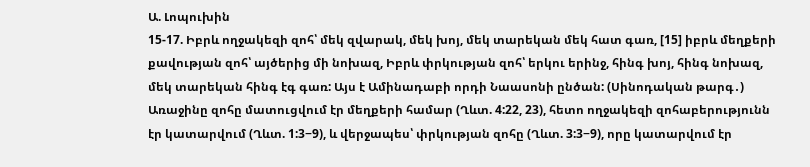Ա. Լոպուխին
15-17. Իբրև ողջակեզի զոհ՝ մեկ զվարակ, մեկ խոյ, մեկ տարեկան մեկ հատ գառ, [15] իբրև մեղքերի քավության զոհ՝ այծերից մի նոխազ, Իբրև փրկության զոհ՝ երկու երինջ, հինգ խոյ, հինգ նոխազ, մեկ տարեկան հինգ էգ գառ: Այս է Ամինադաբի որդի Նաասոնի ընծան: (Սինոդական թարգ․)
Առաջինը զոհը մատուցվում էր մեղքերի համար (Ղևտ. 4:22, 23), հետո ողջակեզի զոհաբերությունն էր կատարվում (Ղևտ. 1:3−9), և վերջապես՝ փրկության զոհը (Ղևտ. 3:3−9), որը կատարվում էր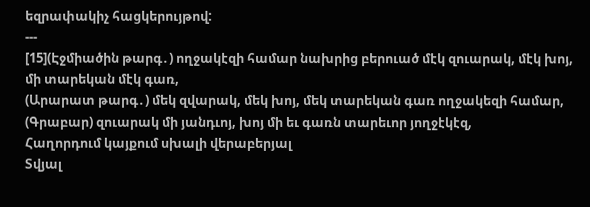եզրափակիչ հացկերույթով:
---
[15](Էջմիածին թարգ․) ողջակէզի համար նախրից բերուած մէկ զուարակ, մէկ խոյ, մի տարեկան մէկ գառ,
(Արարատ թարգ․) մեկ զվարակ, մեկ խոյ, մեկ տարեկան գառ ողջակեզի համար,
(Գրաբար) զուարակ մի յանդւոյ, խոյ մի եւ գառն տարեւոր յողջէկէզ,
Հաղորդում կայքում սխալի վերաբերյալ
Տվյալ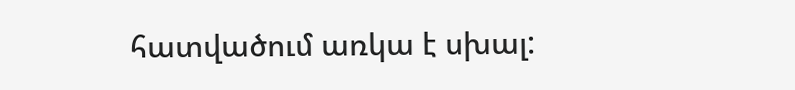հատվածում առկա է սխալ: